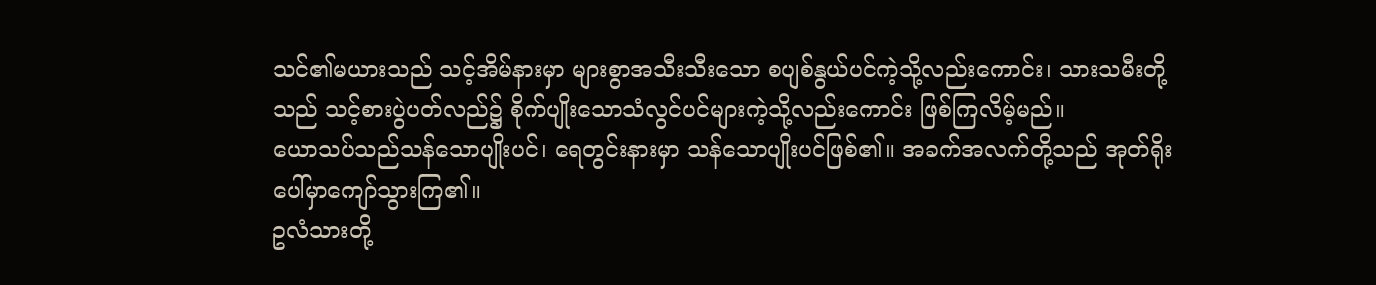သင်၏မယားသည် သင့်အိမ်နားမှာ များစွာအသီးသီးသော စပျစ်နွယ်ပင်ကဲ့သို့လည်းကောင်း၊ သားသမီးတို့သည် သင့်စားပွဲပတ်လည်၌ စိုက်ပျိုးသောသံလွင်ပင်များကဲ့သို့လည်းကောင်း ဖြစ်ကြလိမ့်မည်။
ယောသပ်သည်သန်သောပျိုးပင်၊ ရေတွင်းနားမှာ သန်သောပျိုးပင်ဖြစ်၏။ အခက်အလက်တို့သည် အုတ်ရိုးပေါ်မှာကျော်သွားကြ၏။
ဥလံသားတို့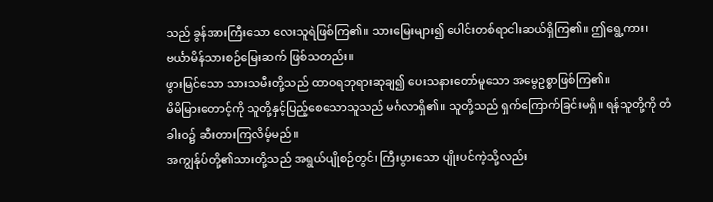သည် ခွန်အားကြီးသော လေးသူရဲဖြစ်ကြ၏။ သားမြေးများ၍ ပေါင်းတစ်ရာငါးဆယ်ရှိကြ၏။ ဤရွေ့ကား၊ ဗင်္ယာမိန်သားစဉ်မြေးဆက် ဖြစ်သတည်း။
ဖွားမြင်သော သားသမီးတို့သည် ထာဝရဘုရားဆုချ၍ ပေးသနားတော်မူသော အမွေဥစ္စာဖြစ်ကြ၏။
မိမိမြားတောင့်ကို သူတို့နှင့်ပြည့်စေသောသူသည် မင်္ဂလာရှိ၏။ သူတို့သည် ရှက်ကြောက်ခြင်းမရှိ။ ရန်သူတို့ကို တံခါးဝ၌ ဆီးတားကြလိမ့်မည်။
အကျွန်ုပ်တို့၏သားတို့သည် အရွယ်ပျိုစဉ်တွင်၊ ကြီးပွားသော ပျိုးပင်ကဲ့သို့လည်း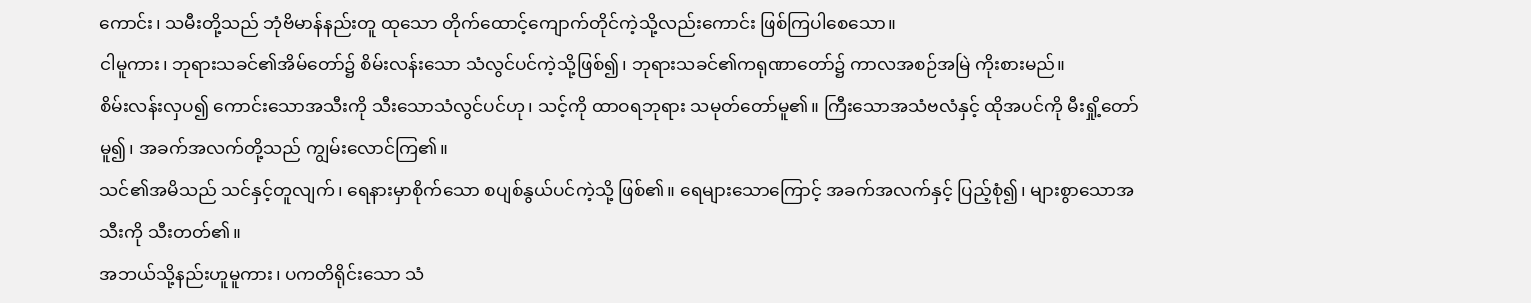ကောင်း၊ သမီးတို့သည် ဘုံဗိမာန်နည်းတူ ထုသော တိုက်ထောင့်ကျောက်တိုင်ကဲ့သို့လည်းကောင်း ဖြစ်ကြပါစေသော။
ငါမူကား၊ ဘုရားသခင်၏အိမ်တော်၌ စိမ်းလန်းသော သံလွင်ပင်ကဲ့သို့ဖြစ်၍၊ ဘုရားသခင်၏ကရုဏာတော်၌ ကာလအစဉ်အမြဲ ကိုးစားမည်။
စိမ်းလန်းလှပ၍ ကောင်းသောအသီးကို သီးသောသံလွင်ပင်ဟု၊ သင့်ကို ထာဝရဘုရား သမုတ်တော်မူ၏။ ကြီးသောအသံဗလံနှင့် ထိုအပင်ကို မီးရှို့တော်မူ၍၊ အခက်အလက်တို့သည် ကျွမ်းလောင်ကြ၏။
သင်၏အမိသည် သင်နှင့်တူလျက်၊ ရေနားမှာစိုက်သော စပျစ်နွယ်ပင်ကဲ့သို့ ဖြစ်၏။ ရေများသောကြောင့် အခက်အလက်နှင့် ပြည့်စုံ၍၊ များစွာသောအသီးကို သီးတတ်၏။
အဘယ်သို့နည်းဟူမူကား၊ ပကတိရိုင်းသော သံ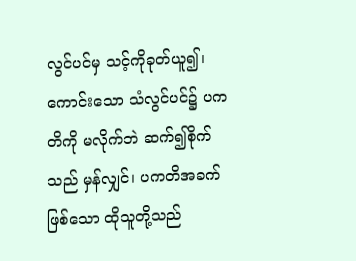လွင်ပင်မှ သင့်ကိုခုတ်ယူ၍၊ ကောင်းသော သံလွင်ပင်၌ ပကတိကို မလိုက်ဘဲ ဆက်၍စိုက်သည် မှန်လျှင်၊ ပကတိအခက်ဖြစ်သော ထိုသူတို့သည်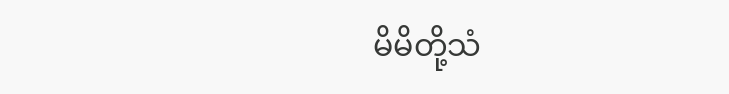မိမိတို့သံ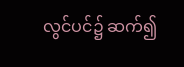လွင်ပင်၌ ဆက်၍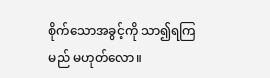စိုက်သောအခွင့်ကို သာ၍ရကြမည် မဟုတ်လော။